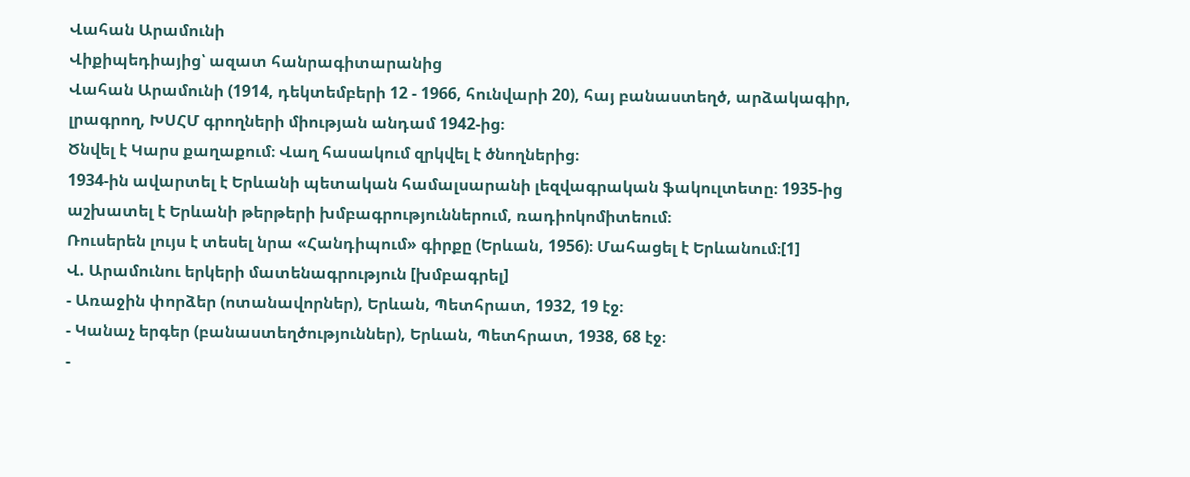Վահան Արամունի
Վիքիպեդիայից՝ ազատ հանրագիտարանից
Վահան Արամունի (1914, դեկտեմբերի 12 - 1966, հունվարի 20), հայ բանաստեղծ, արձակագիր, լրագրող, ԽՍՀՄ գրողների միության անդամ 1942-ից։
Ծնվել է Կարս քաղաքում։ Վաղ հասակում զրկվել է ծնողներից։
1934-ին ավարտել է Երևանի պետական համալսարանի լեզվագրական ֆակուլտետը։ 1935-ից աշխատել է Երևանի թերթերի խմբագրություններում, ռադիոկոմիտեում։
Ռուսերեն լույս է տեսել նրա «Հանդիպում» գիրքը (Երևան, 1956)։ Մահացել է Երևանում։[1]
Վ. Արամունու երկերի մատենագրություն [խմբագրել]
- Առաջին փորձեր (ոտանավորներ), Երևան, Պետհրատ, 1932, 19 էջ։
- Կանաչ երգեր (բանաստեղծություններ), Երևան, Պետհրատ, 1938, 68 էջ։
-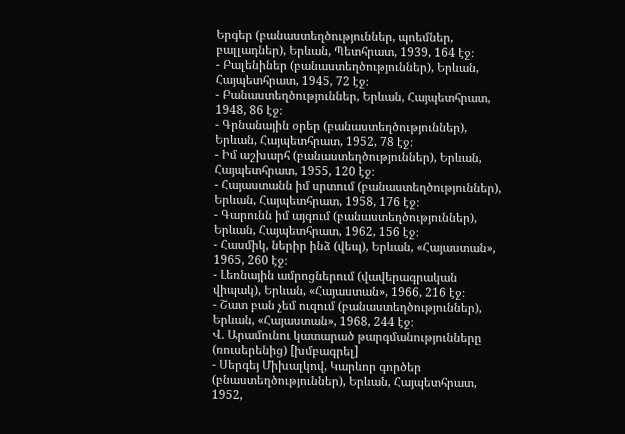Երգեր (բանաստեղծություններ, պոեմներ, բալլադներ), Երևան, Պետհրատ, 1939, 164 էջ։
- Բալենիներ (բանաստեղծություններ), Երևան, Հայպետհրատ, 1945, 72 էջ։
- Բանաստեղծություններ, Երևան, Հայպետհրատ, 1948, 86 էջ։
- Գրնանային օրեր (բանաստեղծություններ), Երևան, Հայպետհրատ, 1952, 78 էջ։
- Իմ աշխարհ (բանաստեղծություններ), Երևան, Հայպետհրատ, 1955, 120 էջ։
- Հայաստանն իմ սրտում (բանաստեղծություններ), Երևան, Հայպետհրատ, 1958, 176 էջ։
- Գարունն իմ այգում (բանաստեղծություններ), Երևան, Հայպետհրատ, 1962, 156 էջ։
- Հասմիկ, ներիր ինձ (վեպ), Երևան, «Հայաստան», 1965, 260 էջ։
- Լեռնային ամրոցներում (վավերագրական վիպակ), Երևան, «Հայաստան», 1966, 216 էջ։
- Շատ բան չեմ ուզում (բանաստեղծություններ), Երևան, «Հայաստան», 1968, 244 էջ։
Վ. Արամունու կատարած թարգմանությունները (ռուսերենից) [խմբագրել]
- Սերգեյ Միխալկով, Կարևոր գործեր (բնաստեղծություններ), Երևան, Հայպետհրատ, 1952,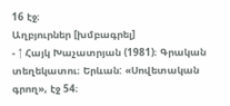16 էջ։
Աղբյուրներ [խմբագրել]
- ↑ Հայկ Խաչատրյան (1981)։ Գրական տեղեկատու։ Երևան: «Սովետական գրող», էջ 54։